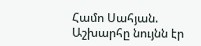Համո Սահյան. Աշխարհը նույնն էր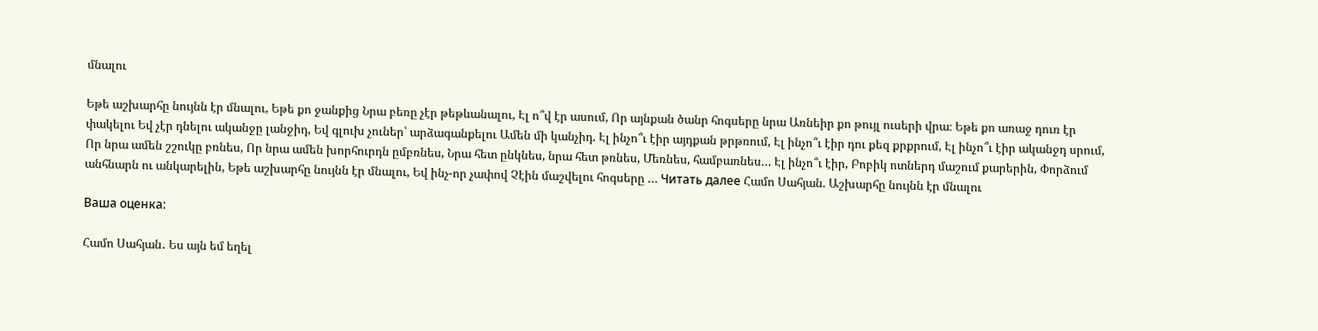մնալու

Եթե աշխարհը նույնն էր մնալու, Եթե քո ջանքից Նրա բեռը չէր թեթևանալու, Էլ ո՞վ էր ասում, Որ այնքան ծանր հոգսերը նրա Առնեիր քո թույլ ուսերի վրա։ Եթե քո առաջ դուռ էր փակելու Եվ չէր դնելու ականջը լանջիդ, Եվ գլուխ չուներ՝ արձագանքելու Ամեն մի կանչիդ. Էլ ինչո՞ւ էիր այդքան թրթռում, Էլ ինչո՞ւ էիր դու քեզ քրքրում, Էլ ինչո՞ւ էիր ականջդ սրում, Որ նրա ամեն շշուկը բռնես, Որ նրա ամեն խորհուրդն ըմբռնես, Նրա հետ ընկնես, նրա հետ թռնես, Մեռնես, համբառնես… Էլ ինչո՞ւ էիր, Բոբիկ ոտներդ մաշում քարերին, Փորձում անհնարն ու անկարելին, Եթե աշխարհը նույնն էր մնալու, Եվ ինչ-որ չափով Չէին մաշվելու հոգսերը … Читать далее Համո Սահյան. Աշխարհը նույնն էր մնալու

Ваша оценка:

Համո Սահյան․ Ես այն եմ եղել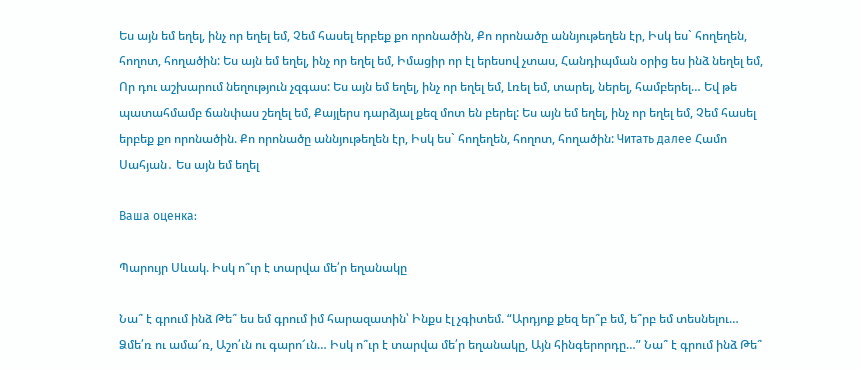Ես այն եմ եղել, ինչ որ եղել եմ, Չեմ հասել երբեք քո որոնածին, Քո որոնածը աննյութեղեն էր, Իսկ ես` հողեղեն, հողոտ, հողածին: Ես այն եմ եղել, ինչ որ եղել եմ, Իմացիր որ էլ երեսով չտաս, Հանդիպման օրից ես ինձ նեղել եմ, Որ դու աշխարում նեղություն չզգաս: Ես այն եմ եղել, ինչ որ եղել եմ, Լռել եմ, տարել, ներել, համբերել… Եվ թե պատահմամբ ճանփաս շեղել եմ, Քայլերս դարձյալ քեզ մոտ են բերել: Ես այն եմ եղել, ինչ որ եղել եմ, Չեմ հասել երբեք քո որոնածին. Քո որոնածը աննյութեղեն էր, Իսկ ես` հողեղեն, հողոտ, հողածին: Читать далее Համո Սահյան․ Ես այն եմ եղել

Ваша оценка:

Պարույր Սևակ. Իսկ ո՞ւր է տարվա մե՛ր եղանակը

Նա՞ է գրում ինձ Թե՞ ես եմ գրում իմ հարազատին՝ Ինքս էլ չգիտեմ. “Արդյոք քեզ եր՞բ եմ, ե՞րբ եմ տեսնելու… Ձմե՛ռ ու ամա՜ռ, Աշո՛ւն ու գարո՜ւն… Իսկ ո՞ւր է տարվա մե՛ր եղանակը, Այն հինգերորդը…” Նա՞ է գրում ինձ Թե՞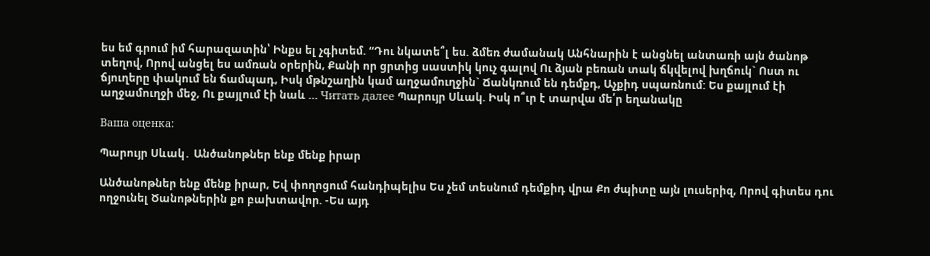ես եմ գրում իմ հարազատին՝ Ինքս ել չգիտեմ. “Դու նկատե՞լ ես. ձմեռ ժամանակ Անհնարին է անցնել անտառի այն ծանոթ տեղով, Որով անցել ես ամռան օրերին, Քանի որ ցրտից սաստիկ կուչ գալով Ու ձյան բեռան տակ ճկվելով խղճուկ` Ոստ ու ճյուղերը փակում են ճամպադ, Իսկ մթնշաղին կամ աղջամուղջին` Ճանկռում են դեմքդ, Աչքիդ սպառնում: Ես քայլում էի աղջամուղջի մեջ, Ու քայլում էի նաև … Читать далее Պարույր Սևակ. Իսկ ո՞ւր է տարվա մե՛ր եղանակը

Ваша оценка:

Պարույր Սևակ․ Անծանոթներ ենք մենք իրար

Անծանոթներ ենք մենք իրար, Եվ փողոցում հանդիպելիս Ես չեմ տեսնում դեմքիդ վրա Քո ժպիտը այն լուսերիզ, Որով գիտես դու ողջունել Ծանոթներին քո բախտավոր. -Ես այդ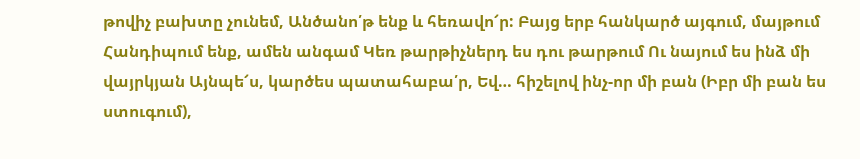թովիչ բախտը չունեմ, Անծանո՛թ ենք և հեռավո՜ր: Բայց երբ հանկարծ այգում, մայթում Հանդիպում ենք, ամեն անգամ Կեռ թարթիչներդ ես դու թարթում Ու նայում ես ինձ մի վայրկյան Այնպե՜ս, կարծես պատահաբա՛ր, Եվ… հիշելով ինչ-որ մի բան (Իբր մի բան ես ստուգում),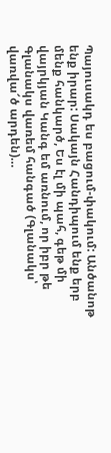Պայուսակդ ես բացում-փակում: Անծանոթ ենք իրար: Սակայն Հանդիպում ենք երբ մենք հանկարծ, Ես էլ մի պահ, գեթ մի վայրկյան Կանգ եմ առնում, որ իբր թե Գլանակս վառեմ հանգած (Գլանակս՝ վառվա՜ծ արդեն)…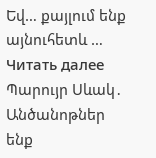Եվ… քայլում ենք այնուհետև … Читать далее Պարույր Սևակ․ Անծանոթներ ենք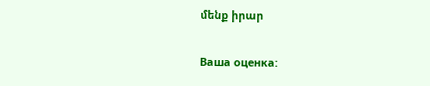մենք իրար

Ваша оценка: